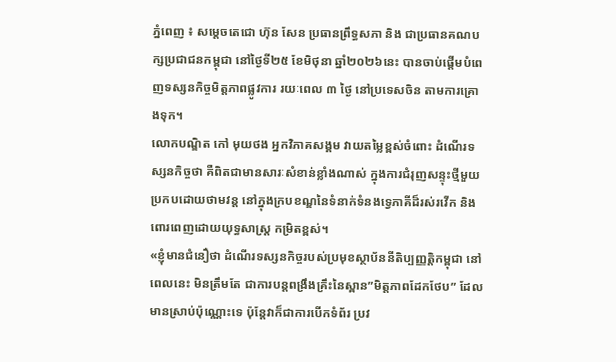ភ្នំពេញ ៖ សម្តេចតេជោ ហ៊ុន សែន ប្រធានព្រឹទ្ធសភា និង ជាប្រធានគណបក្សប្រជាជនកម្ពុជា នៅថ្ងៃទី២៥ ខែមិថុនា ឆ្នាំ២០២៦នេះ បានចាប់ផ្តើមបំពេញទស្សនកិច្ចមិត្តភាពផ្លូវការ រយៈពេល ៣ ថ្ងៃ នៅប្រទេសចិន តាមការគ្រោងទុក។
លោកបណ្ឌិត កៅ មុយថង អ្នកវិភាគសង្គម វាយតម្លៃខ្ពស់ចំពោះ ដំណើរទស្សនកិច្ចថា គឺពិតជាមានសារៈសំខាន់ខ្លាំងណាស់ ក្នុងការជំរុញសន្ទុះថ្មីមួយ ប្រកបដោយថាមវន្ត នៅក្នុងក្របខណ្ឌនៃទំនាក់ទំនងទ្វេភាគីដ៏រស់រវើក និងពោរពេញដោយយុទ្ធសាស្ត្រ កម្រិតខ្ពស់។
«ខ្ញុំមានជំនឿថា ដំណើរទស្សនកិច្ចរបស់ប្រមុខស្ថាប័ននីតិប្បញ្ញត្តិកម្ពុជា នៅពេលនេះ មិនត្រឹមតែ ជាការបន្តពង្រឹងគ្រឹះនៃស្ពាន”មិត្តភាពដែកថែប” ដែលមានស្រាប់ប៉ុណ្ណោះទេ ប៉ុន្តែវាក៏ជាការបើកទំព័រ ប្រវ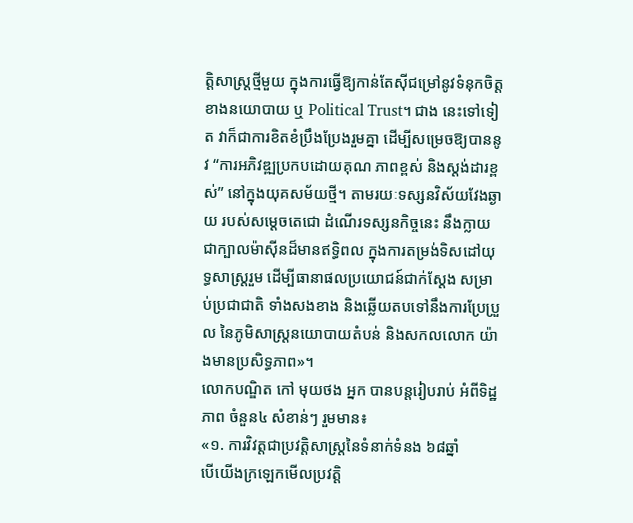ត្តិសាស្ត្រថ្មីមួយ ក្នុងការធ្វើឱ្យកាន់តែស៊ីជម្រៅនូវទំនុកចិត្តខាងនយោបាយ ឬ Political Trust។ ជាង នេះទៅទៀត វាក៏ជាការខិតខំប្រឹងប្រែងរួមគ្នា ដើម្បីសម្រេចឱ្យបាននូវ “ការអភិវឌ្ឍប្រកបដោយគុណ ភាពខ្ពស់ និងស្តង់ដារខ្ពស់” នៅក្នុងយុគសម័យថ្មី។ តាមរយៈទស្សនវិស័យវែងឆ្ងាយ របស់សម្តេចតេជោ ដំណើរទស្សនកិច្ចនេះ នឹងក្លាយជាក្បាលម៉ាស៊ីនដ៏មានឥទ្ធិពល ក្នុងការតម្រង់ទិសដៅយុទ្ធសាស្ត្ររួម ដើម្បីធានាផលប្រយោជន៍ជាក់ស្តែង សម្រាប់ប្រជាជាតិ ទាំងសងខាង និងឆ្លើយតបទៅនឹងការប្រែប្រួល នៃភូមិសាស្ត្រនយោបាយតំបន់ និងសកលលោក យ៉ាងមានប្រសិទ្ធភាព»។
លោកបណ្ឌិត កៅ មុយថង អ្នក បានបន្តរៀបរាប់ អំពីទិដ្ឋភាព ចំនួន៤ សំខាន់ៗ រួមមាន៖
«១. ការវិវត្តជាប្រវត្តិសាស្ត្រនៃទំនាក់ទំនង ៦៨ឆ្នាំ
បើយើងក្រឡេកមើលប្រវត្តិ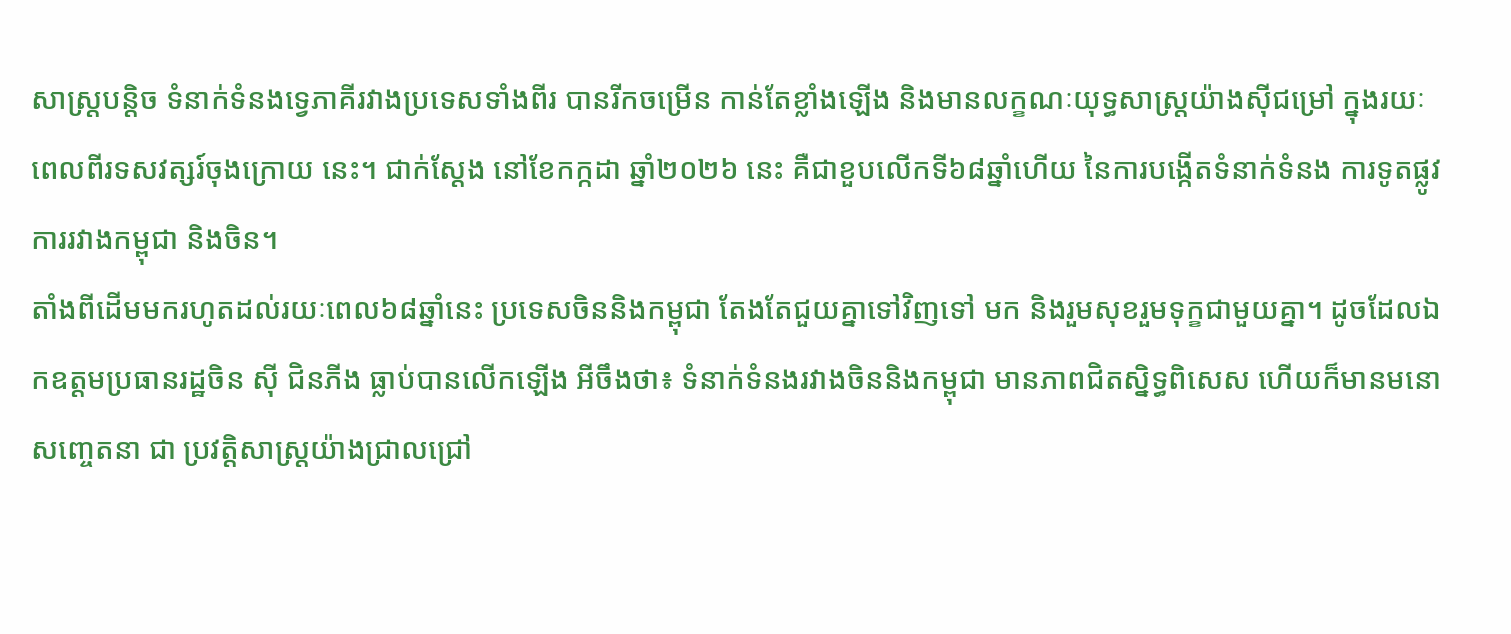សាស្ត្របន្តិច ទំនាក់ទំនងទ្វេភាគីរវាងប្រទេសទាំងពីរ បានរីកចម្រើន កាន់តែខ្លាំងឡើង និងមានលក្ខណៈយុទ្ធសាស្ត្រយ៉ាងស៊ីជម្រៅ ក្នុងរយៈពេលពីរទសវត្សរ៍ចុងក្រោយ នេះ។ ជាក់ស្តែង នៅខែកក្កដា ឆ្នាំ២០២៦ នេះ គឺជាខួបលើកទី៦៨ឆ្នាំហើយ នៃការបង្កើតទំនាក់ទំនង ការទូតផ្លូវការរវាងកម្ពុជា និងចិន។
តាំងពីដើមមករហូតដល់រយៈពេល៦៨ឆ្នាំនេះ ប្រទេសចិននិងកម្ពុជា តែងតែជួយគ្នាទៅវិញទៅ មក និងរួមសុខរួមទុក្ខជាមួយគ្នា។ ដូចដែលឯកឧត្តមប្រធានរដ្ឋចិន ស៊ី ជិនភីង ធ្លាប់បានលើកឡើង អីចឹងថា៖ ទំនាក់ទំនងរវាងចិននិងកម្ពុជា មានភាពជិតស្និទ្ធពិសេស ហើយក៏មានមនោសញ្ចេតនា ជា ប្រវត្តិសាស្ត្រយ៉ាងជ្រាលជ្រៅ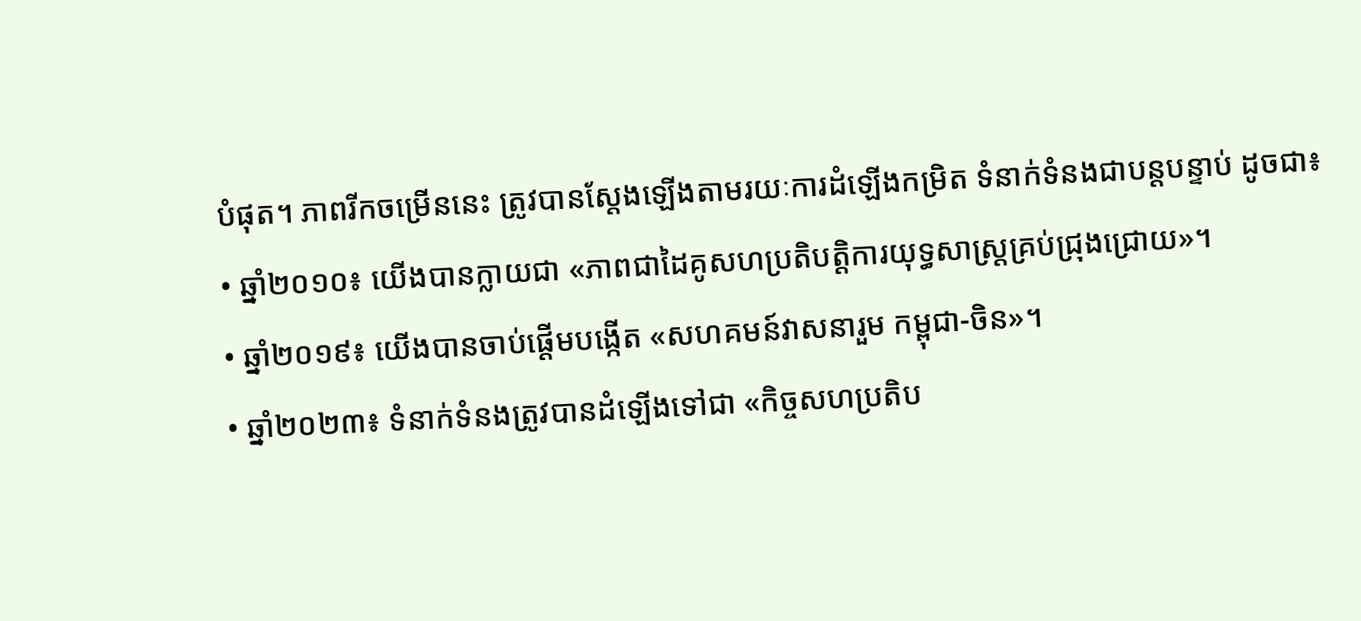បំផុត។ ភាពរីកចម្រើននេះ ត្រូវបានស្តែងឡើងតាមរយៈការដំឡើងកម្រិត ទំនាក់ទំនងជាបន្តបន្ទាប់ ដូចជា៖
• ឆ្នាំ២០១០៖ យើងបានក្លាយជា «ភាពជាដៃគូសហប្រតិបត្តិការយុទ្ធសាស្ត្រគ្រប់ជ្រុងជ្រោយ»។
• ឆ្នាំ២០១៩៖ យើងបានចាប់ផ្តើមបង្កើត «សហគមន៍វាសនារួម កម្ពុជា-ចិន»។
• ឆ្នាំ២០២៣៖ ទំនាក់ទំនងត្រូវបានដំឡើងទៅជា «កិច្ចសហប្រតិប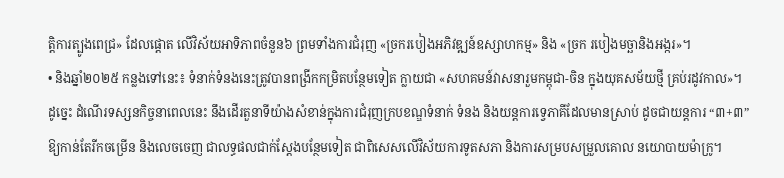ត្តិការត្បូងពេជ្រ» ដែលផ្តោត លើវិស័យអាទិភាពចំនួន៦ ព្រមទាំងការជំរុញ «ច្រករបៀងអភិវឌ្ឍន៍ឧស្សាហកម្ម» និង «ច្រក របៀងមច្ឆានិងអង្ករ»។
• និងឆ្នាំ២០២៥ កន្លងទៅនេះ៖ ទំនាក់ទំនងនេះត្រូវបានពង្រីកកម្រិតបន្ថែមទៀត ក្លាយជា «សហគមន៍វាសនារួមកម្ពុជា-ចិន ក្នុងយុគសម័យថ្មី គ្រប់រដូវកាល»។
ដូច្នេះ ដំណើរទស្សនកិច្ចនាពេលនេះ នឹងដើរតួនាទីយ៉ាងសំខាន់ក្នុងការជំរុញក្របខណ្ឌទំនាក់ ទំនង និងយន្តការទ្វេភាគីដែលមានស្រាប់ ដូចជាយន្តការ “៣+៣” ឱ្យកាន់តែរីកចម្រើន និងលេចចេញ ជាលទ្ធផលជាក់ស្តែងបន្ថែមទៀត ជាពិសេសលើវិស័យការទូតសភា និងការសម្របសម្រួលគោល នយោបាយម៉ាក្រូ។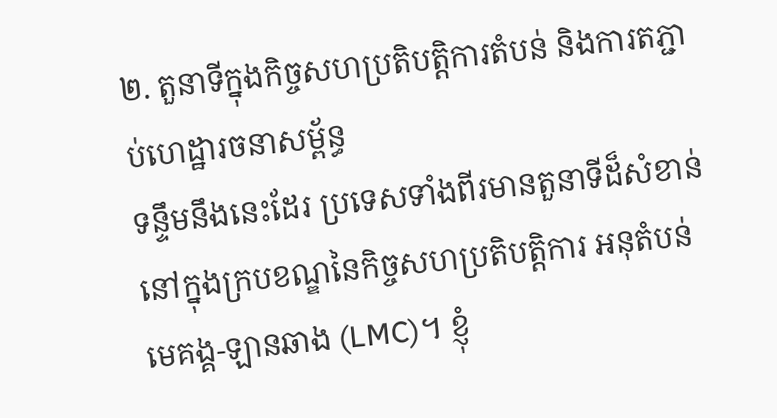២. តួនាទីក្នុងកិច្ចសហប្រតិបត្តិការតំបន់ និងការតភ្ជាប់ហេដ្ឋារចនាសម្ព័ន្ធ
ទន្ទឹមនឹងនេះដែរ ប្រទេសទាំងពីរមានតួនាទីដ៏សំខាន់ នៅក្នុងក្របខណ្ឌនៃកិច្ចសហប្រតិបត្តិការ អនុតំបន់មេគង្គ-ឡានឆាង (LMC)។ ខ្ញុំ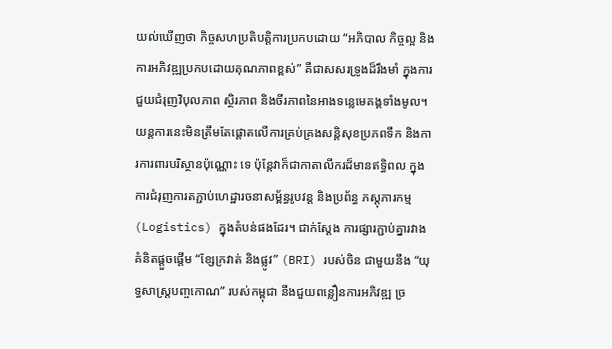យល់ឃើញថា កិច្ចសហប្រតិបត្តិការប្រកបដោយ “អភិបាល កិច្ចល្អ និងការអភិវឌ្ឍប្រកបដោយគុណភាពខ្ពស់” គឺជាសសរទ្រូងដ៏រឹងមាំ ក្នុងការជួយជំរុញវិបុលភាព ស្ថិរភាព និងចីរភាពនៃអាងទន្លេមេគង្គទាំងមូល។
យន្តការនេះមិនត្រឹមតែផ្តោតលើការគ្រប់គ្រងសន្តិសុខប្រភពទឹក និងការការពារបរិស្ថានប៉ុណ្ណោះ ទេ ប៉ុន្តែវាក៏ជាកាតាលីករដ៏មានឥទ្ធិពល ក្នុងការជំរុញការតភ្ជាប់ហេដ្ឋារចនាសម្ព័ន្ធរូបវន្ត និងប្រព័ន្ធ ភស្តុភារកម្ម (Logistics) ក្នុងតំបន់ផងដែរ។ ជាក់ស្តែង ការផ្សារភ្ជាប់គ្នារវាងគំនិតផ្តួចផ្តើម “ខ្សែក្រវាត់ និងផ្លូវ” (BRI) របស់ចិន ជាមួយនឹង “យុទ្ធសាស្ត្របញ្ចកោណ” របស់កម្ពុជា នឹងជួយពន្លឿនការអភិវឌ្ឍ ច្រ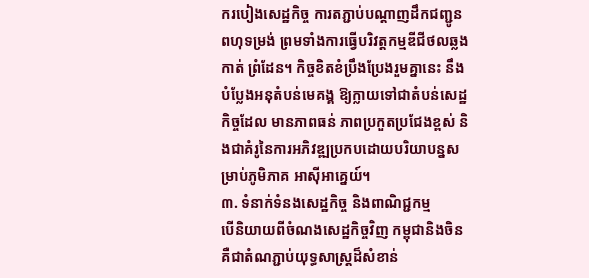ករបៀងសេដ្ឋកិច្ច ការតភ្ជាប់បណ្តាញដឹកជញ្ជូនពហុទម្រង់ ព្រមទាំងការធ្វើបរិវត្តកម្មឌីជីថលឆ្លងកាត់ ព្រំដែន។ កិច្ចខិតខំប្រឹងប្រែងរួមគ្នានេះ នឹងបំប្លែងអនុតំបន់មេគង្គ ឱ្យក្លាយទៅជាតំបន់សេដ្ឋកិច្ចដែល មានភាពធន់ ភាពប្រកួតប្រជែងខ្ពស់ និងជាគំរូនៃការអភិវឌ្ឍប្រកបដោយបរិយាបន្នសម្រាប់ភូមិភាគ អាស៊ីអាគ្នេយ៍។
៣. ទំនាក់ទំនងសេដ្ឋកិច្ច និងពាណិជ្ជកម្ម
បើនិយាយពីចំណងសេដ្ឋកិច្ចវិញ កម្ពុជានិងចិន គឺជាតំណភ្ជាប់យុទ្ធសាស្ត្រដ៏សំខាន់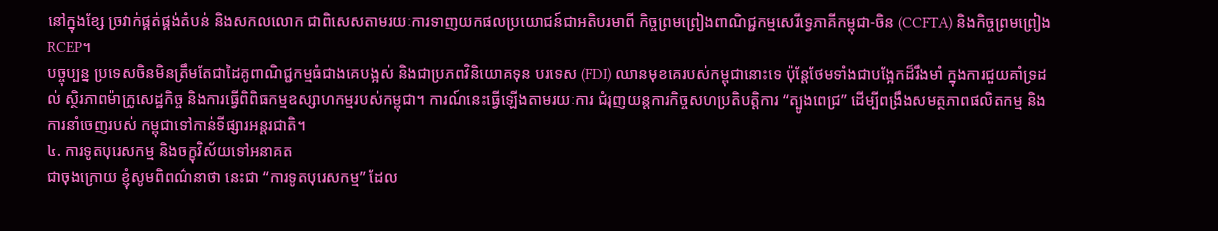នៅក្នុងខ្សែ ច្រវាក់ផ្គត់ផ្គង់តំបន់ និងសកលលោក ជាពិសេសតាមរយៈការទាញយកផលប្រយោជន៍ជាអតិបរមាពី កិច្ចព្រមព្រៀងពាណិជ្ជកម្មសេរីទ្វេភាគីកម្ពុជា-ចិន (CCFTA) និងកិច្ចព្រមព្រៀង RCEP។
បច្ចុប្បន្ន ប្រទេសចិនមិនត្រឹមតែជាដៃគូពាណិជ្ជកម្មធំជាងគេបង្អស់ និងជាប្រភពវិនិយោគទុន បរទេស (FDI) ឈានមុខគេរបស់កម្ពុជានោះទេ ប៉ុន្តែថែមទាំងជាបង្អែកដ៏រឹងមាំ ក្នុងការជួយគាំទ្រដល់ ស្ថិរភាពម៉ាក្រូសេដ្ឋកិច្ច និងការធ្វើពិពិធកម្មឧស្សាហកម្មរបស់កម្ពុជា។ ការណ៍នេះធ្វើឡើងតាមរយៈការ ជំរុញយន្តការកិច្ចសហប្រតិបត្តិការ “ត្បូងពេជ្រ” ដើម្បីពង្រឹងសមត្ថភាពផលិតកម្ម និងការនាំចេញរបស់ កម្ពុជាទៅកាន់ទីផ្សារអន្តរជាតិ។
៤. ការទូតបុរេសកម្ម និងចក្ខុវិស័យទៅអនាគត
ជាចុងក្រោយ ខ្ញុំសូមពិពណ៌នាថា នេះជា “ការទូតបុរេសកម្ម” ដែល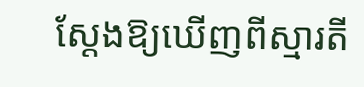ស្តែងឱ្យឃើញពីស្មារតី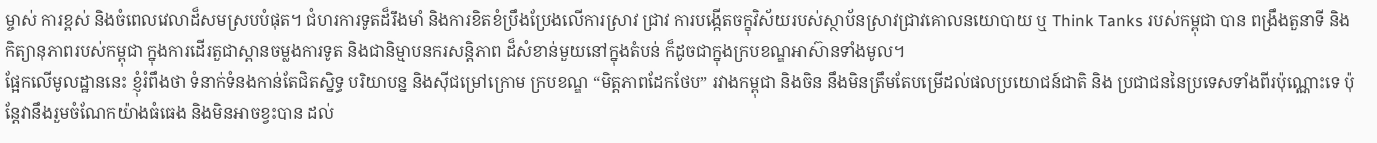ម្ចាស់ ការខ្ពស់ និងចំពេលវេលាដ៏សមស្របបំផុត។ ជំហរការទូតដ៏រឹងមាំ និងការខិតខំប្រឹងប្រែងលើការស្រាវ ជ្រាវ ការបង្កើតចក្ខុវិស័យរបស់ស្ថាប័នស្រាវជ្រាវគោលនយោបាយ ឬ Think Tanks របស់កម្ពុជា បាន ពង្រឹងតួនាទី និងកិត្យានុភាពរបស់កម្ពុជា ក្នុងការដើរតួជាស្ពានចម្លងការទូត និងជានិម្មាបនករសន្តិភាព ដ៏សំខាន់មួយនៅក្នុងតំបន់ ក៏ដូចជាក្នុងក្របខណ្ឌអាស៊ានទាំងមូល។
ផ្អែកលើមូលដ្ឋាននេះ ខ្ញុំរំពឹងថា ទំនាក់ទំនងកាន់តែជិតស្និទ្ធ បរិយាបន្ន និងស៊ីជម្រៅក្រោម ក្របខណ្ឌ “មិត្តភាពដែកថែប” រវាងកម្ពុជា និងចិន នឹងមិនត្រឹមតែបម្រើដល់ផលប្រយោជន៍ជាតិ និង ប្រជាជននៃប្រទេសទាំងពីរប៉ុណ្ណោះទេ ប៉ុន្តែវានឹងរួមចំណែកយ៉ាងធំធេង និងមិនអាចខ្វះបាន ដល់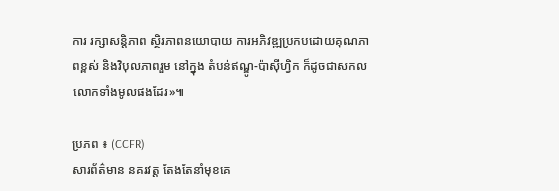ការ រក្សាសន្តិភាព ស្ថិរភាពនយោបាយ ការអភិវឌ្ឍប្រកបដោយគុណភាពខ្ពស់ និងវិបុលភាពរួម នៅក្នុង តំបន់ឥណ្ឌូ-ប៉ាស៊ីហ្វិក ក៏ដូចជាសកលលោកទាំងមូលផងដែរ»៕

ប្រភព ៖ (CCFR)
សារព័ត៌មាន នគរវត្ត តែងតែនាំមុខគេ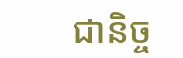ជានិច្ច